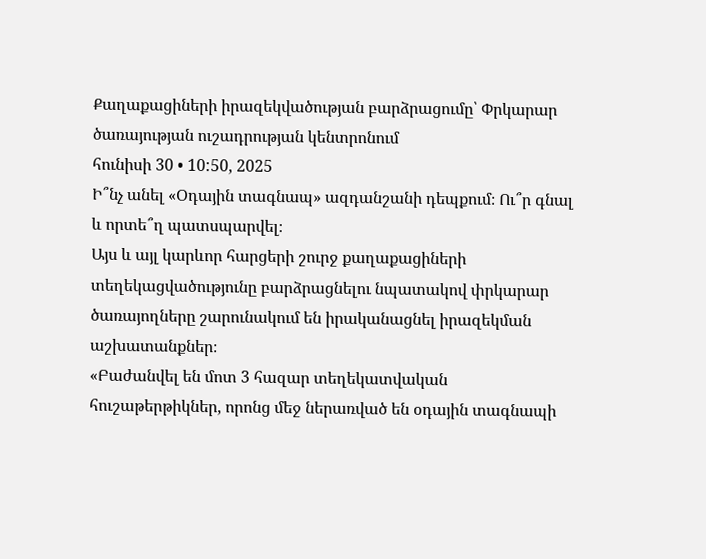Քաղաքացիների իրազեկվածության բարձրացումը՝ Փրկարար ծառայության ուշադրության կենտրոնում
հունիսի 30 • 10:50, 2025
Ի՞նչ անել «Օդային տագնապ» ազդանշանի դեպքում։ Ու՞ր գնալ և որտե՞ղ պատսպարվել։
Այս և այլ կարևոր հարցերի շուրջ քաղաքացիների տեղեկացվածությունը բարձրացնելու նպատակով փրկարար ծառայողները շարունակում են իրականացնել իրազեկման աշխատանքներ։
«Բաժանվել են մոտ 3 հազար տեղեկատվական հուշաթերթիկներ, որոնց մեջ ներառված են օդային տագնապի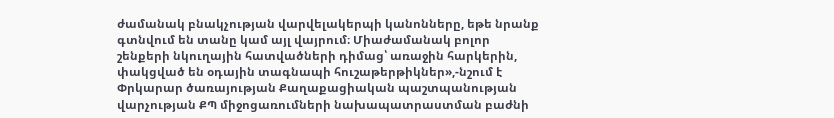ժամանակ բնակչության վարվելակերպի կանոնները, եթե նրանք գտնվում են տանը կամ այլ վայրում։ Միաժամանակ բոլոր շենքերի նկուղային հատվածների դիմաց՝ առաջին հարկերին, փակցված են օդային տագնապի հուշաթերթիկներ»,-նշում է Փրկարար ծառայության Քաղաքացիական պաշտպանության վարչության ՔՊ միջոցառումների նախապատրաստման բաժնի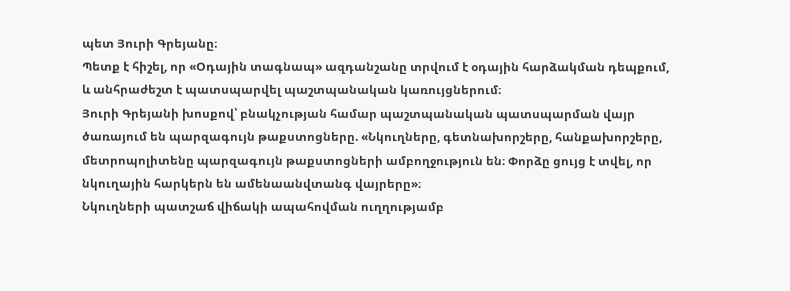պետ Յուրի Գրեյանը։
Պետք է հիշել, որ «Օդային տագնապ» ազդանշանը տրվում է օդային հարձակման դեպքում, և անհրաժեշտ է պատսպարվել պաշտպանական կառույցներում։
Յուրի Գրեյանի խոսքով՝ բնակչության համար պաշտպանական պատսպարման վայր ծառայում են պարզագույն թաքստոցները. «Նկուղները, գետնախորշերը, հանքախորշերը, մետրոպոլիտենը պարզագույն թաքստոցների ամբողջություն են։ Փորձը ցույց է տվել, որ նկուղային հարկերն են ամենաանվտանգ վայրերը»։
Նկուղների պատշաճ վիճակի ապահովման ուղղությամբ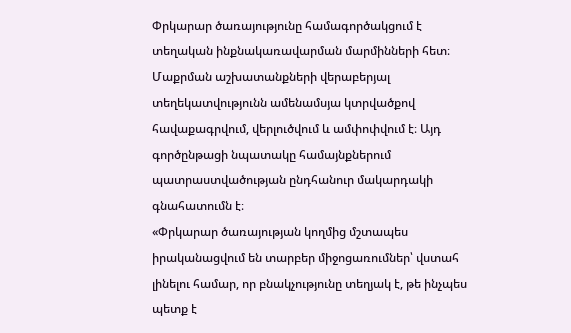Փրկարար ծառայությունը համագործակցում է տեղական ինքնակառավարման մարմինների հետ։ Մաքրման աշխատանքների վերաբերյալ տեղեկատվությունն ամենամսյա կտրվածքով հավաքագրվում, վերլուծվում և ամփոփվում է։ Այդ գործընթացի նպատակը համայնքներում պատրաստվածության ընդհանուր մակարդակի գնահատումն է։
«Փրկարար ծառայության կողմից մշտապես իրականացվում են տարբեր միջոցառումներ՝ վստահ լինելու համար, որ բնակչությունը տեղյակ է, թե ինչպես պետք է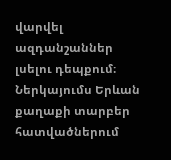վարվել ազդանշաններ լսելու դեպքում։ Ներկայումս Երևան քաղաքի տարբեր հատվածներում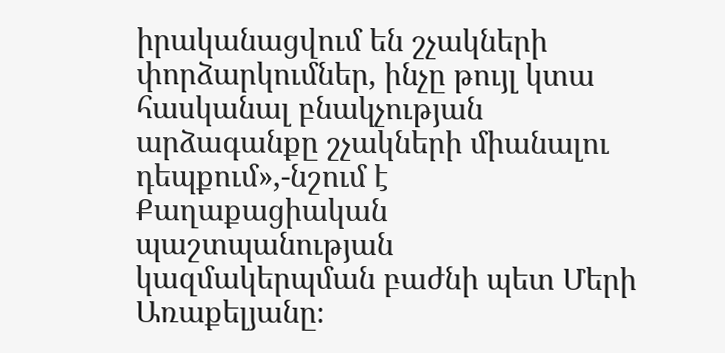իրականացվում են շչակների փորձարկումներ, ինչը թույլ կտա հասկանալ բնակչության արձագանքը շչակների միանալու դեպքում»,-նշում է Քաղաքացիական պաշտպանության կազմակերպման բաժնի պետ Մերի Առաքելյանը։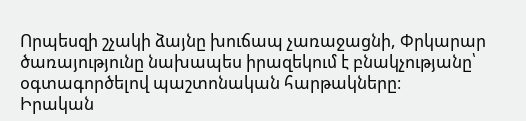Որպեսզի շչակի ձայնը խուճապ չառաջացնի, Փրկարար ծառայությունը նախապես իրազեկում է բնակչությանը՝ օգտագործելով պաշտոնական հարթակները։
Իրական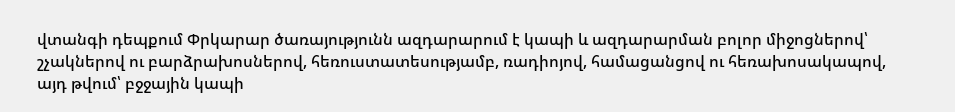վտանգի դեպքում Փրկարար ծառայությունն ազդարարում է կապի և ազդարարման բոլոր միջոցներով՝ շչակներով ու բարձրախոսներով, հեռուստատեսությամբ, ռադիոյով, համացանցով ու հեռախոսակապով, այդ թվում՝ բջջային կապի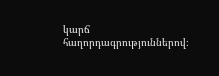կարճ հաղորդագրություններով։